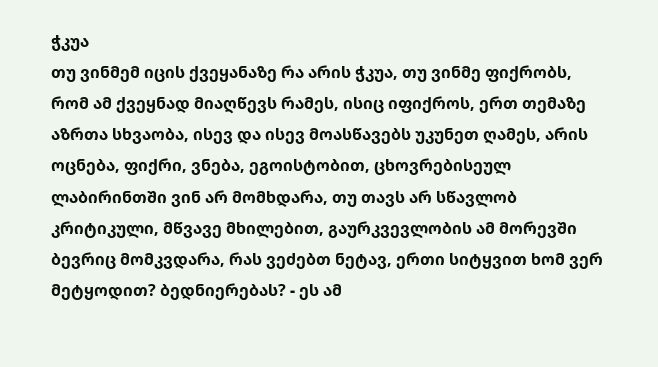ჭკუა
თუ ვინმემ იცის ქვეყანაზე რა არის ჭკუა, თუ ვინმე ფიქრობს, რომ ამ ქვეყნად მიაღწევს რამეს, ისიც იფიქროს, ერთ თემაზე აზრთა სხვაობა, ისევ და ისევ მოასწავებს უკუნეთ ღამეს, არის ოცნება, ფიქრი, ვნება, ეგოისტობით, ცხოვრებისეულ ლაბირინთში ვინ არ მომხდარა, თუ თავს არ სწავლობ კრიტიკული, მწვავე მხილებით, გაურკვევლობის ამ მორევში ბევრიც მომკვდარა, რას ვეძებთ ნეტავ, ერთი სიტყვით ხომ ვერ მეტყოდით? ბედნიერებას? - ეს ამ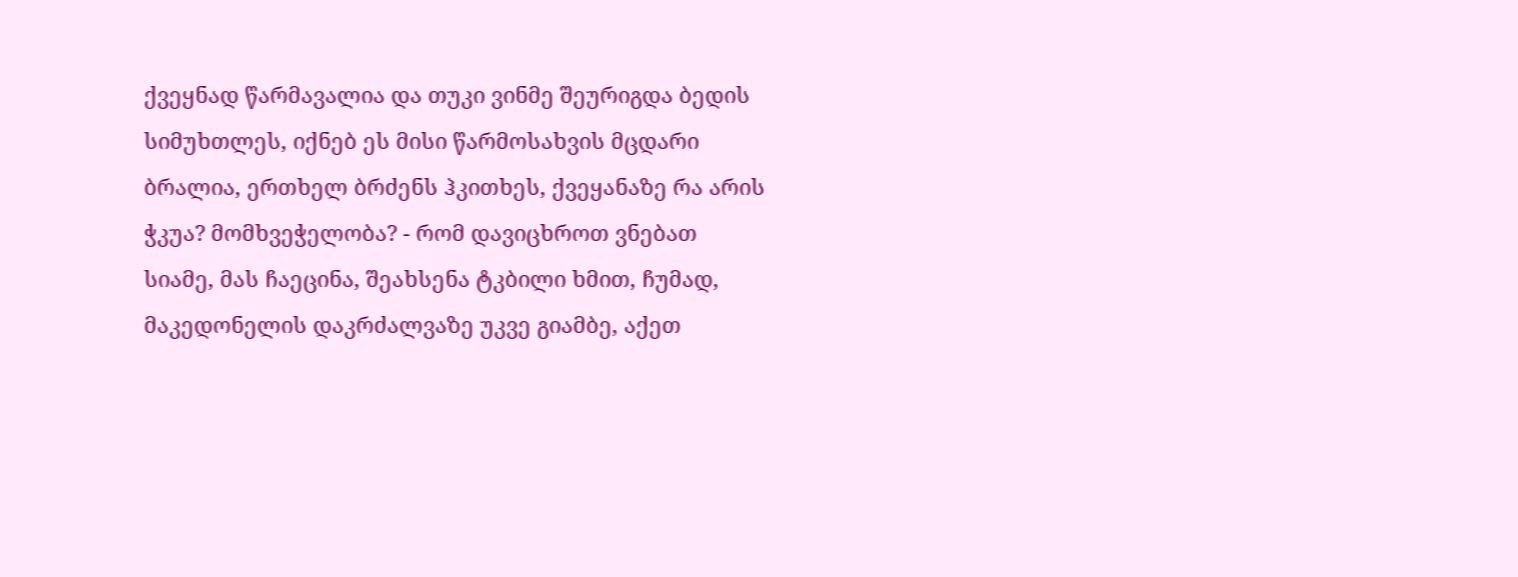ქვეყნად წარმავალია და თუკი ვინმე შეურიგდა ბედის სიმუხთლეს, იქნებ ეს მისი წარმოსახვის მცდარი ბრალია, ერთხელ ბრძენს ჰკითხეს, ქვეყანაზე რა არის ჭკუა? მომხვეჭელობა? - რომ დავიცხროთ ვნებათ სიამე, მას ჩაეცინა, შეახსენა ტკბილი ხმით, ჩუმად, მაკედონელის დაკრძალვაზე უკვე გიამბე, აქეთ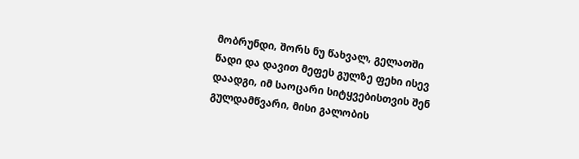მობრუნდი, შორს ნუ წახვალ, გელათში წადი და დავით მეფეს გულზე ფეხი ისევ დაადგი, იმ საოცარი სიტყვებისთვის შენ გულდამწვარი, მისი გალობის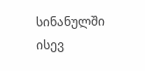სინანულში ისევ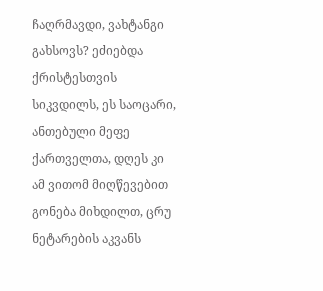ჩაღრმავდი, ვახტანგი გახსოვს? ეძიებდა ქრისტესთვის სიკვდილს, ეს საოცარი, ანთებული მეფე ქართველთა, დღეს კი ამ ვითომ მიღწევებით გონება მიხდილთ, ცრუ ნეტარების აკვანს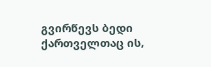გვირწევს ბედი ქართველთაც ის,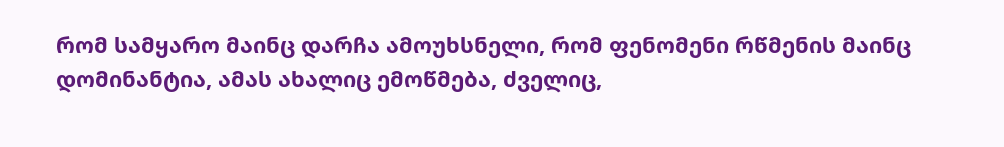რომ სამყარო მაინც დარჩა ამოუხსნელი, რომ ფენომენი რწმენის მაინც დომინანტია, ამას ახალიც ემოწმება, ძველიც,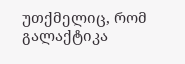უთქმელიც, რომ გალაქტიკა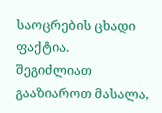საოცრების ცხადი ფაქტია.
შეგიძლიათ გააზიაროთ მასალა,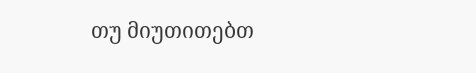თუ მიუთითებთ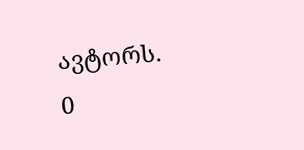ავტორს.
0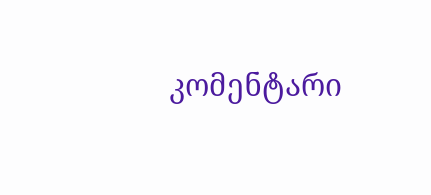კომენტარი